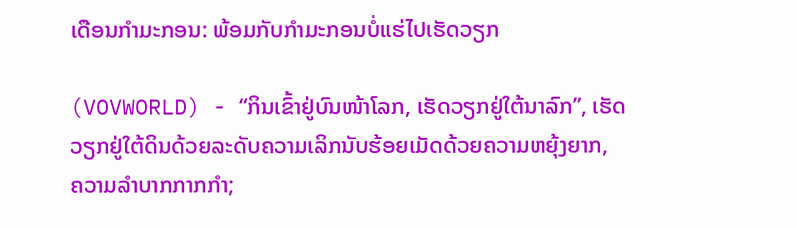ເດືອນກຳມະກອນ: ພ້ອມກັບກຳມະກອນບໍ່ແຮ່ໄປເຮັດວຽກ

(VOVWORLD) - “ກິນເຂົ້າຢູ່ບົນໜ້າໂລກ, ເຮັດວຽກຢູ່ໃຕ້ນາລົກ”, ເຮັດວຽກຢູ່ໃຕ້ດິນດ້ວຍລະດັບຄວາມເລິກນັບຮ້ອຍເມັດດ້ວຍຄວາມຫຍຸ້ງຍາກ, ຄວາມລຳບາກກາກກຳ;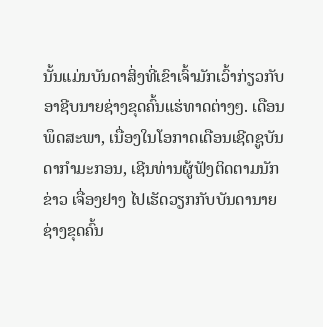ນັ້ນແມ່ນບັນດາສິ່ງທີ່ເຂົາເຈົ້າມັກເວົ້າກ່ຽວກັບອາຊີບນາຍຊ່າງຂຸດຄົ້ນແຮ່ທາດຕ່າງໆ. ເດືອນພຶດສະພາ, ເນື່ອງໃນໂອກາດເດືອນເຊີດຊູບັນດາກຳມະກອນ, ເຊີນທ່ານຜູ້ຟັງຕິດຕາມນັກຂ່າວ ເຈື່ອງຢາງ ໄປເຮັດວຽກກັບບັນດານາຍຊ່າງຂຸດຄົ້ນ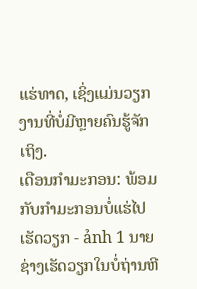ແຮ່ທາດ, ເຊິ່ງແມ່ນວຽກງານທີ່ບໍ່ມີຫຼາຍຄົນຮູ້ຈັກເຖິງ.
ເດືອນກຳມະກອນ: ພ້ອມກັບກຳມະກອນບໍ່ແຮ່ໄປເຮັດວຽກ - ảnh 1 ນາຍຊ່າງເຮັດວຽກໃນບໍ່ຖ່ານຫີ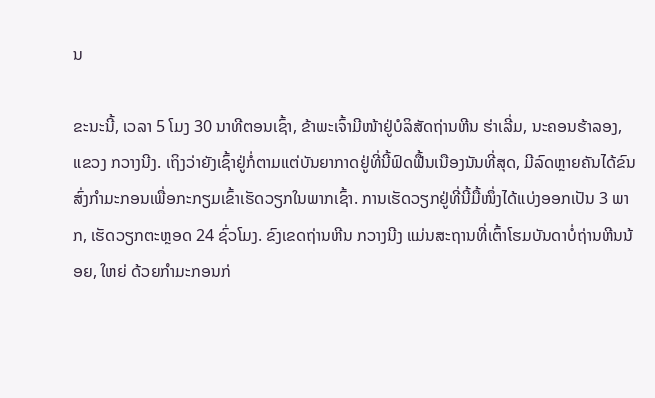ນ

ຂະນະນີ້, ເວລາ 5 ໂມງ 30 ນາທີຕອນເຊົ້າ, ຂ້າພະເຈົ້າມີໜ້າຢູ່ບໍລິສັດຖ່ານຫີນ ຮ່າເລີ່ມ, ນະຄອນຮ້າລອງ, ແຂວງ ກວາງນີງ. ເຖິງວ່າຍັງເຊົ້າຢູ່ກໍ່ຕາມແຕ່ບັນຍາກາດຢູ່ທີ່ນີ້ຟົດຟື້ນເນືອງນັນທີ່ສຸດ, ມີລົດຫຼາຍຄັນໄດ້ຂົນສົ່ງກຳມະກອນເພື່ອກະກຽມເຂົ້າເຮັດວຽກໃນພາກເຊົ້າ. ການເຮັດວຽກຢູ່ທີ່ນີ້ມື້ໜຶ່ງໄດ້ແບ່ງອອກເປັນ 3 ພາກ, ເຮັດວຽກຕະຫຼອດ 24 ຊົ່ວໂມງ. ຂົງເຂດຖ່ານຫີນ ກວາງນີງ ແມ່ນສະຖານທີ່ເຕົ້າໂຮມບັນດາບໍ່ຖ່ານຫີນນ້ອຍ, ໃຫຍ່ ດ້ວຍກຳມະກອນກ່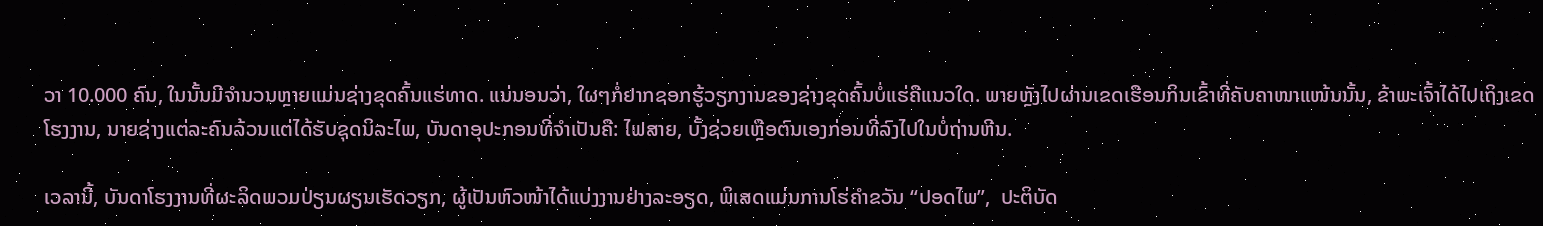ວາ 10.000 ຄົນ, ໃນນັ້ນມີຈຳນວນຫຼາຍແມ່ນຊ່າງຂຸດຄົ້ນແຮ່ທາດ. ແນ່ນອນວ່າ, ໃຜໆກໍ່ຢາກຊອກຮູ້ວຽກງານຂອງຊ່າງຂຸດຄົ້ນບໍ່ແຮ່ຄືແນວໃດ. ພາຍຫຼັງໄປຜ່ານເຂດເຮືອນກິນເຂົ້າທີ່ຄັບຄາໜາແໜ້ນນັ້ນ, ຂ້າພະເຈົ້າໄດ້ໄປເຖິງເຂດໂຮງງານ, ນາຍຊ່າງແຕ່ລະຄົນລ້ວນແຕ່ໄດ້ຮັບຊຸດນິລະໄພ, ບັນດາອຸປະກອນທີ່ຈຳເປັນຄື: ໄຟສາຍ, ບັ້ງຊ່ວຍເຫຼືອຕົນເອງກ່ອນທີ່ລົງໄປໃນບໍ່ຖ່ານຫີນ.

ເວລານີ້, ບັນດາໂຮງງານທີ່ຜະລິດພວມປ່ຽນຜຽນເຮັດວຽກ, ຜູ້ເປັນຫົວໜ້າໄດ້ແບ່ງງານຢ່າງລະອຽດ, ພິເສດແມ່ນການໂຮ່ຄຳຂວັນ “ປອດໄພ”,  ປະຕິບັດ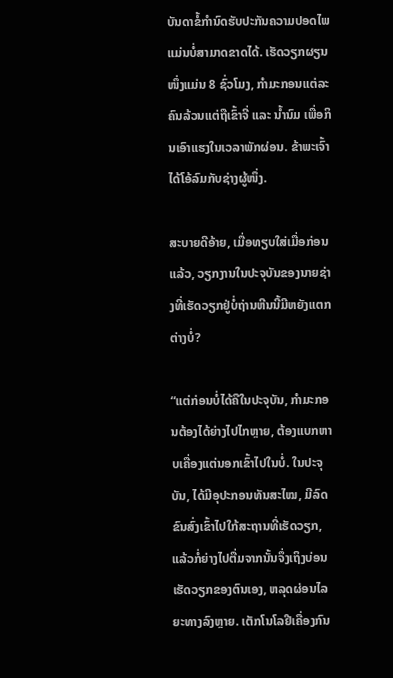ບັນດາຂໍ້ກຳນົດຮັບປະກັນຄວາມປອດໄພແມ່ນບໍ່ສາມາດຂາດໄດ້. ເຮັດວຽກຜຽນໜຶ່ງແມ່ນ 8 ຊົ່ວໂມງ, ກຳມະກອນແຕ່ລະຄົນລ້ວນແຕ່ຖືເຂົ້າຈີ່ ແລະ ນ້ຳນົມ ເພື່ອກິນເອົາແຮງໃນເວລາພັກຜ່ອນ. ຂ້າພະເຈົ້າໄດ້ໂອ້ລົມກັບຊ່າງຜູ້ໜຶ່ງ.

ສະບາຍດີອ້າຍ, ເມື່ອທຽບໃສ່ເມື່ອກ່ອນແລ້ວ, ວຽກງານໃນປະຈຸບັນຂອງນາຍຊ່າງທີ່ເຮັດວຽກຢູ່ບໍ່ຖ່ານຫີນນີ້ມີຫຍັງແຕກຕ່າງບໍ່?

“ແຕ່ກ່ອນບໍ່ໄດ້ຄືໃນປະຈຸບັນ, ກຳມະກອນຕ້ອງໄດ້ຍ່າງໄປໄກຫຼາຍ, ຕ້ອງແບກຫາບເຄື່ອງແຕ່ນອກເຂົ້າໄປໃນບໍ່. ໃນປະຈຸບັນ, ໄດ້ມີອຸປະກອນທັນສະໄໝ, ມີລົດຂົນສົ່ງເຂົ້າໄປໃກ້ສະຖານທີ່ເຮັດວຽກ, ແລ້ວກໍ່ຍ່າງໄປຕື່ມຈາກນັ້ນຈຶ່ງເຖິງບ່ອນເຮັດວຽກຂອງຕົນເອງ, ຫລຸດຜ່ອນໄລຍະທາງລົງຫຼາຍ. ເຕັກໂນໂລຢີເຄື່ອງກົນ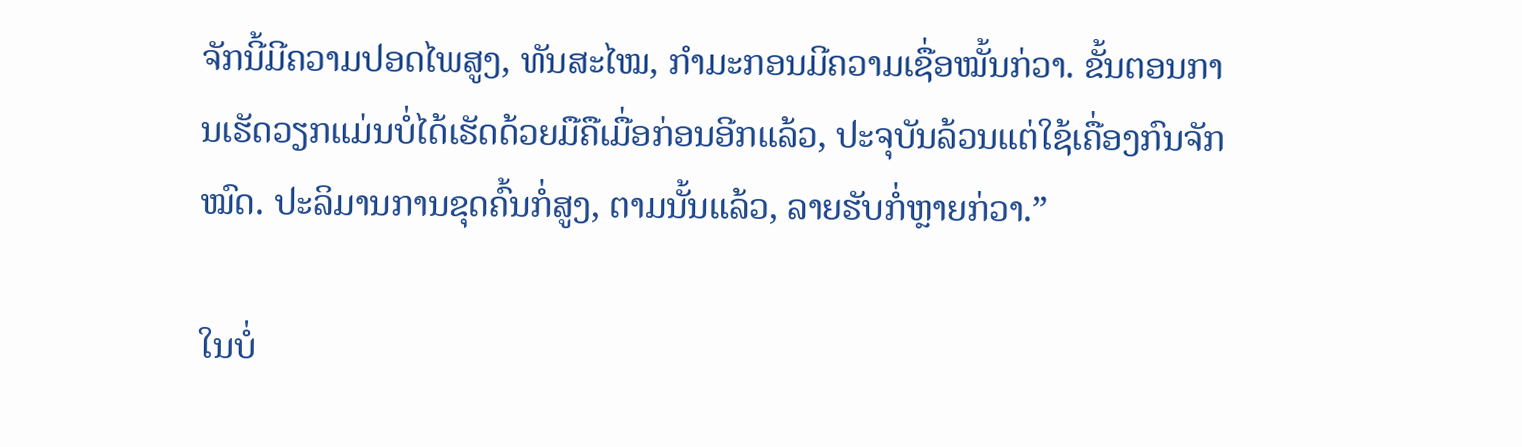ຈັກນີ້ມີຄວາມປອດໄພສູງ, ທັນສະໄໝ, ກຳມະກອນມີຄວາມເຊື່ອໝັ້ນກ່ວາ. ຂັ້ນຕອນການເຮັດວຽກແມ່ນບໍ່ໄດ້ເຮັດດ້ວຍມືຄືເມື່ອກ່ອນອີກແລ້ວ, ປະຈຸບັນລ້ວນແຕ່ໃຊ້ເຄື່ອງກົນຈັກໝົດ. ປະລິມານການຂຸດຄົ້ນກໍ່ສູງ, ຕາມນັ້ນແລ້ວ, ລາຍຮັບກໍ່ຫຼາຍກ່ວາ.”

ໃນບໍ່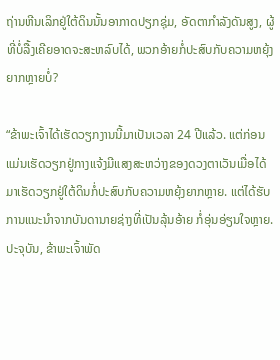ຖ່ານຫີນເລິກຢູ່ໃຕ້ດິນນັ້ນອາກາດປຽກຊຸ່ມ, ອັດຕາກຳລັງດັນສູງ, ຜູ້ທີ່ບໍ່ລື້ງເຄີຍອາດຈະສະຫລົບໄດ້, ພວກອ້າຍກໍ່ປະສົບກັບຄວາມຫຍຸ້ງຍາກຫຼາຍບໍ່?

“ຂ້າພະເຈົ້າໄດ້ເຮັດວຽກງານນີ້ມາເປັນເວລາ 24 ປີແລ້ວ. ແຕ່ກ່ອນແມ່ນເຮັດວຽກຢູ່ກາງແຈ້ງມີແສງສະຫວ່າງຂອງດວງຕາເວັນເມື່ອໄດ້ມາເຮັດວຽກຢູ່ໃຕ້ດິນກໍ່ປະສົບກັບຄວາມຫຍຸ້ງຍາກຫຼາຍ. ແຕ່ໄດ້ຮັບການແນະນຳຈາກບັນດານາຍຊ່າງທີ່ເປັນລຸ້ນອ້າຍ ກໍ່ອຸ່ນອ່ຽນໃຈຫຼາຍ. ປະຈຸບັນ, ຂ້າພະເຈົ້າພັດ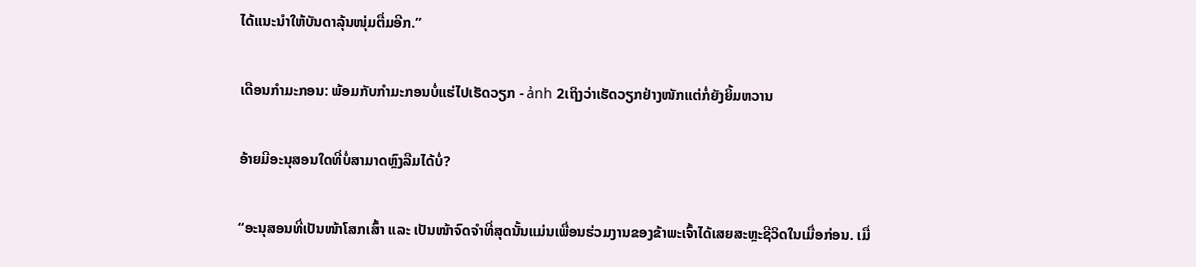ໄດ້ແນະນຳໃຫ້ບັນດາລຸ້ນໜຸ່ມຕື່ມອີກ.”

ເດືອນກຳມະກອນ: ພ້ອມກັບກຳມະກອນບໍ່ແຮ່ໄປເຮັດວຽກ - ảnh 2ເຖິງວ່າເຮັດວຽກຢ່າງໜັກແຕ່ກໍ່ຍັງຍິ້ມຫວານ

ອ້າຍມີອະນຸສອນໃດທີ່ບໍ່ສາມາດຫຼົງລືມໄດ້ບໍ່?

“ອະນຸສອນທີ່ເປັນໜ້າໂສກເສົ້າ ແລະ ເປັນໜ້າຈົດຈຳທີ່ສຸດນັ້ນແມ່ນເພື່ອນຮ່ວມງານຂອງຂ້າພະເຈົ້າໄດ້ເສຍສະຫຼະຊີວິດໃນເມື່ອກ່ອນ. ເມື່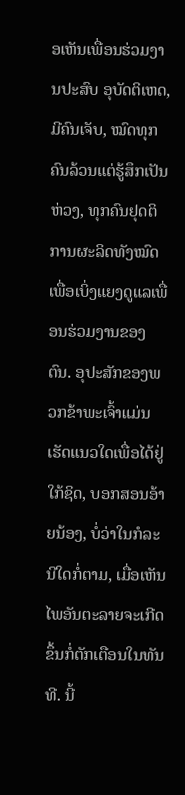ອເຫັນເພື່ອນຮ່ວມງານປະສົບ ອຸບັດຕິເຫດ, ມີຄົນເຈັບ, ໝົດທຸກຄົນລ້ວນແຕ່ຮູ້ສຶກເປັນຫ່ວງ, ທຸກຄົນຢຸດຕິການຜະລິດທັງໝົດເພື່ອເບິ່ງແຍງດູແລເພື່ອນຮ່ວມງານຂອງຕົນ. ອຸປະສັກຂອງພວກຂ້າພະເຈົ້າແມ່ນເຮັດແນວໃດເພື່ອໄດ້ຢູ່ໃກ້ຊິດ, ບອກສອນອ້າຍນ້ອງ, ບໍ່ວ່າໃນກໍລະນີໃດກໍ່ຕາມ, ເມື່ອເຫັນໄພອັນຕະລາຍຈະເກີດຂຶ້ນກໍ່ຕັກເຕືອນໃນທັນທີ. ນີ້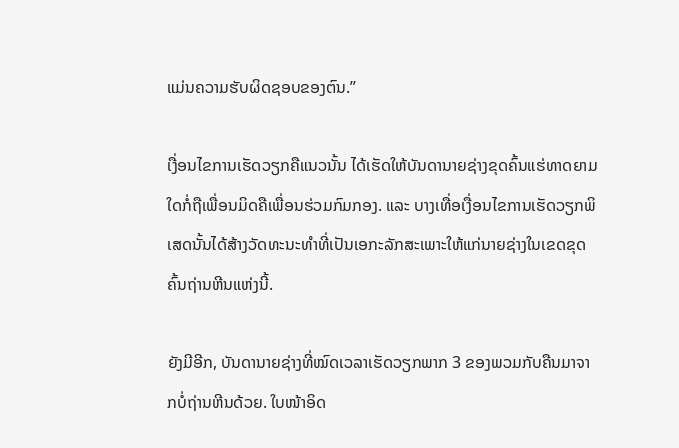ແມ່ນຄວາມຮັບຜິດຊອບຂອງຕົນ.”

ເງື່ອນໄຂການເຮັດວຽກຄືແນວນັ້ນ ໄດ້ເຮັດໃຫ້ບັນດານາຍຊ່າງຂຸດຄົ້ນແຮ່ທາດຍາມໃດກໍ່ຖືເພື່ອນມິດຄືເພື່ອນຮ່ວມກົມກອງ. ແລະ ບາງເທື່ອເງື່ອນໄຂການເຮັດວຽກພິເສດນັ້ນໄດ້ສ້າງວັດທະນະທຳທີ່ເປັນເອກະລັກສະເພາະໃຫ້ແກ່ນາຍຊ່າງໃນເຂດຂຸດຄົ້ນຖ່ານຫີນແຫ່ງນີ້.

ຍັງມີອີກ, ບັນດານາຍຊ່າງທີ່ໝົດເວລາເຮັດວຽກພາກ 3 ຂອງພວມກັບຄືນມາຈາກບໍ່ຖ່ານຫີນດ້ວຍ. ໃບໜ້າອິດ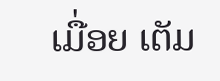ເມື່ອຍ ເຕັມ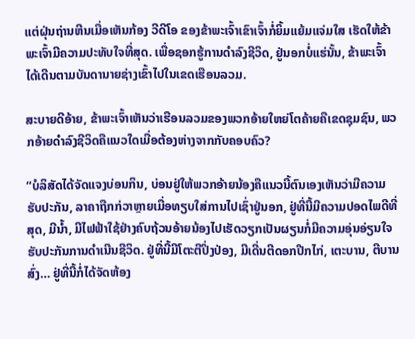ແຕ່ຝຸ່ນຖ່ານຫີນເມື່ອເຫັນກ້ອງ ວີດີໂອ ຂອງຂ້າພະເຈົ້າເຂົາເຈົ້າກໍ່ຍິ້ມແຍ້ມແຈ່ມໃສ ເຮັດໃຫ້ຂ້າພະເຈົ້າມີຄວາມປະທັບໃຈທີ່ສຸດ. ເພື່ອຊອກຮູ້ການດຳລົງຊີວິດ, ຢູ່ນອກບໍ່ແຮ່ນັ້ນ, ຂ້າພະເຈົ້າໄດ້ເດີນຕາມບັນດານາຍຊ່າງເຂົ້າໄປໃນເຂດເຮືອນລວມ.

ສະບາຍດີອ້າຍ, ຂ້າພະເຈົ້າເຫັນວ່າເຮືອນລວມຂອງພວກອ້າຍໃຫຍ່ໂຕຄ້າຍຄືເຂດຊຸມຊົນ, ພວກອ້າຍດຳລົງຊີວິດຄືແນວໃດເມື່ອຕ້ອງຫ່າງຈາກກັບຄອບຄົວ?

“ບໍລິສັດໄດ້ຈັດແຈງບ່ອນກິນ, ບ່ອນຢູ່ໃຫ້ພວກອ້າຍນ້ອງຄືແນວນີ້ຕົນເອງເຫັນວ່າມີຄວາມຮັບປະກັນ, ລາຄາຖືກກ່ວາຫຼາຍເມື່ອທຽບໃສ່ການໄປເຊົ່າຢູ່ນອກ, ຢູ່ທີ່ນີ້ມີຄວາມປອດໄພດີທີ່ສຸດ, ມີນ້ຳ, ມີໄຟຟ້າໃຊ້ຢ່າງຄົບຖ້ວນອ້າຍນ້ອງໄປເຮັດວຽກເປັນຜຽນກໍ່ມີຄວາມອຸ່ນອ່ຽນໃຈຮັບປະກັນການດຳເນີນຊີວິດ. ຢູ່ທີ່ນີ້ມີໂຕະຕີປິ່ງປ່ອງ, ມີເດີ່ນຕີດອກປີກໄກ່, ເຕະບານ, ຕີບານສົ່ງ… ຢູ່ທີ່ນີ້ກໍ່ໄດ້ຈັດຫ້ອງ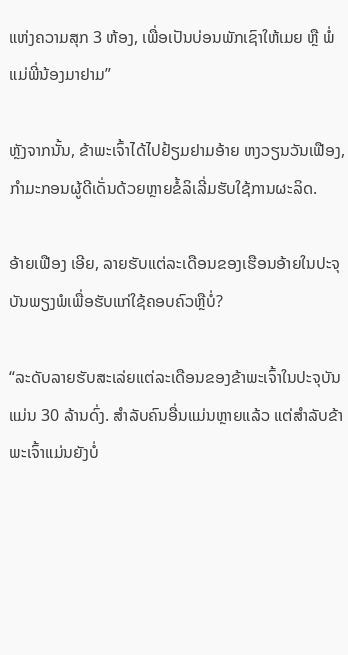ແຫ່ງຄວາມສຸກ 3 ຫ້ອງ, ເພື່ອເປັນບ່ອນພັກເຊົາໃຫ້ເມຍ ຫຼື ພໍ່ແມ່ພີ່ນ້ອງມາຢາມ”

ຫຼັງຈາກນັ້ນ, ຂ້າພະເຈົ້າໄດ້ໄປຢ້ຽມຢາມອ້າຍ ຫງວຽນວັນເຟືອງ, ກຳມະກອນຜູ້ດີເດັ່ນດ້ວຍຫຼາຍຂໍ້ລິເລີ່ມຮັບໃຊ້ການຜະລິດ.

ອ້າຍເຟືອງ ເອີຍ, ລາຍຮັບແຕ່ລະເດືອນຂອງເຮືອນອ້າຍໃນປະຈຸບັນພຽງພໍເພື່ອຮັບແກ່ໃຊ້ຄອບຄົວຫຼືບໍ່?

“ລະດັບລາຍຮັບສະເລ່ຍແຕ່ລະເດືອນຂອງຂ້າພະເຈົ້າໃນປະຈຸບັນແມ່ນ 30 ລ້ານດົ່ງ. ສຳລັບຄົນອື່ນແມ່ນຫຼາຍແລ້ວ ແຕ່ສຳລັບຂ້າພະເຈົ້າແມ່ນຍັງບໍ່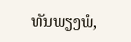ທັນພຽງພໍ,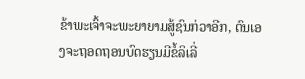ຂ້າພະເຈົ້າຈະພະຍາຍາມສູ້ຊົນກ່ວາອີກ, ຕົນເອງຈະຖອດຖອນບົດຮຽນມີຂໍ້ລິເລີ່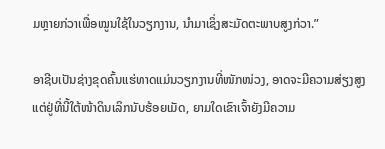ມຫຼາຍກ່ວາເພື່ອໝູນໃຊ້ໃນວຽກງານ, ນຳມາເຊິ່ງສະມັດຕະພາບສູງກ່ວາ.”

ອາຊີບເປັນຊ່າງຂຸດຄົ້ນແຮ່ທາດແມ່ນວຽກງານທີ່ໜັກໜ່ວງ, ອາດຈະມີຄວາມສ່ຽງສູງ ແຕ່ຢູ່ທີ່ນີ້ໃຕ້ໜ້າດິນເລິກນັບຮ້ອຍເມັດ, ຍາມໃດເຂົາເຈົ້າຍັງມີຄວາມ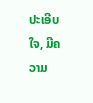ປະເອີບໃຈ, ມີຄວາມ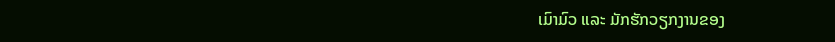ເມົາມົວ ແລະ ມັກຮັກວຽກງານຂອງ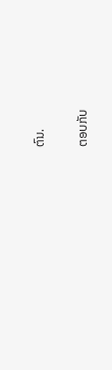ຕົນ.

ຕອບກັບ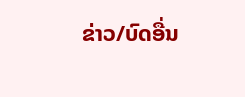ຂ່າວ/ບົດອື່ນ